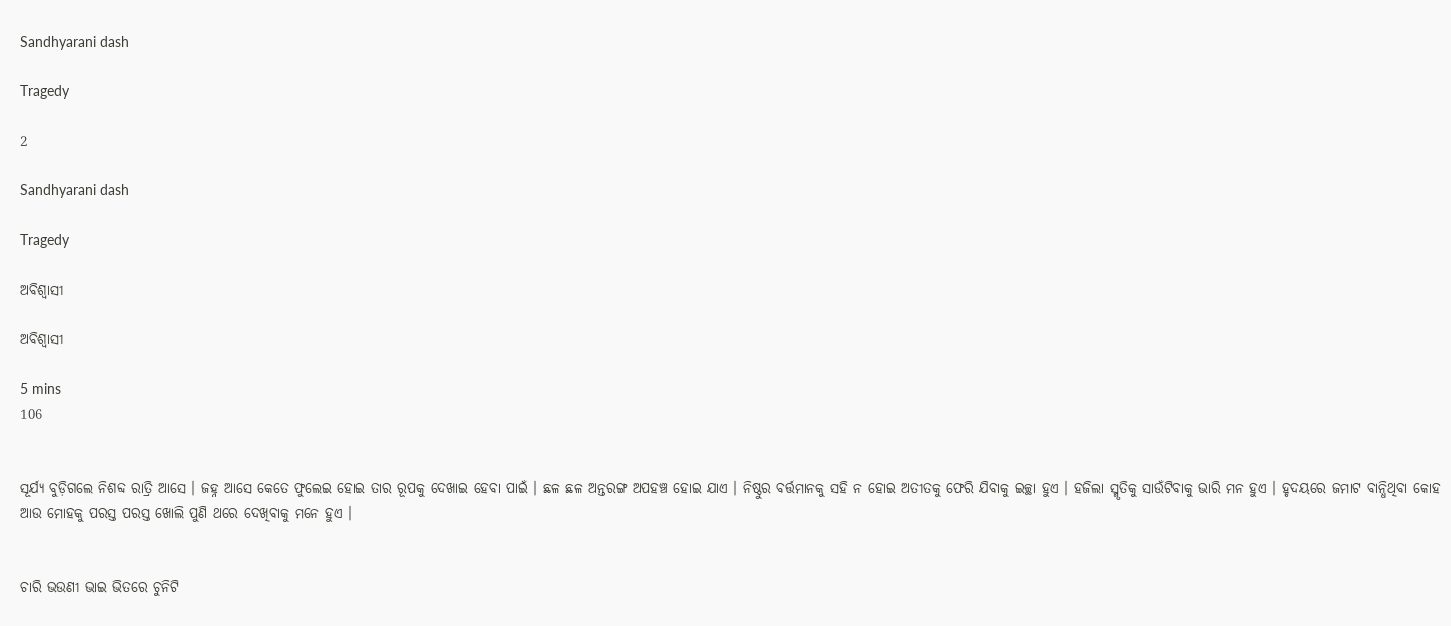Sandhyarani dash

Tragedy

2

Sandhyarani dash

Tragedy

ଅବିଶ୍ୱାସୀ

ଅବିଶ୍ୱାସୀ

5 mins
106


ସୂର୍ଯ୍ୟ ବୁଡ଼ିଗଲେ ନିଶବ୍ଦ ରାତ୍ରି ଆସେ । ଜହ୍ନ ଆସେ କେତେ ଫୁଲେଇ ହୋଇ ତାର ରୂପକୁ ଦେଖାଇ ହେବା ପାଇଁ । ଛଳ ଛଳ ଅନ୍ତରଙ୍ଗ ଅପହଞ୍ଚ ହୋଇ ଯାଏ । ନିଷ୍ଠୁର ବର୍ତ୍ତମାନକୁ ସହି ନ ହୋଇ ଅତୀତକୁ ଫେରି ଯିବାକୁ ଇଚ୍ଛା ହୁଏ । ହଜିଲା ସ୍ମୃତିକୁ ସାଉଁଟିବାକୁ ଭାରି ମନ ହୁଏ । ହୃଦୟରେ ଜମାଟ ବାନ୍ଧିଥିବା କୋହ ଆଉ ମୋହକୁ ପରସ୍ତ ପରସ୍ତ ଖୋଲି ପୁଣି ଥରେ ଦେଖିବାକୁ ମନେ ହୁଏ ।


ଚାରି ଭଉଣୀ ଭାଇ ଭିତରେ ଚୁନିଟି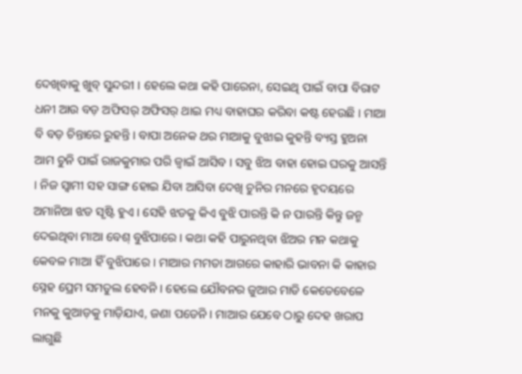ଦେଖିବାକୁ ଖୁବ୍ ସୁନ୍ଦରୀ । ହେଲେ କଥା କହି ପାରେନା, ସେଇଥି ପାଇଁ ବାପା ବିରାଟ ଧନୀ ଆଉ ବଡ଼ ଅଫିସର୍ ଅଫିସର୍ ଥାଇ ମଧ୍ୟ ବାହାଘର କରିବା କଷ୍ଟ ହେଉଛି । ମାଆ ବି ବଡ଼ ଚିନ୍ତାରେ ରୁହନ୍ତି । ବାପା ଅନେକ ଥର ମାଆକୁ ବୁଝାଇ କୁହନ୍ତି ବ୍ୟସ୍ତ ହୁଅନା ଆମ ଚୁନି ପାଇଁ ରାଜକୁମାର ପରି ଜ୍ୱାଇଁ ଆସିବ । ସବୁ ଝିଅ ବାହା ହୋଇ ଘରକୁ ଆସନ୍ତି । ନିଜ ସ୍ୱାମୀ ସହ ସାଙ୍ଗ ହୋଇ ଯିବା ଆସିବା ଦେଖି ଚୁନିର ମନରେ ହୃଦୟରେ ଅମାନିଆ ଝଡ ସୃଷ୍ଟି ହୁଏ । ସେହି ଝଡକୁ କିଏ ବୁଝି ପାରନ୍ତି କି ନ ପାରନ୍ତି କିନ୍ତୁ ଜନ୍ମ ଦେଇଥିବା ମାଆ ବେଶ୍ ବୁଝିପାରେ । କଥା କହି ପାରୁନଥିବା ଝିଅର ମନ କଥାକୁ କେବଳ ମାଆ ହିଁ ବୁଝିପାରେ । ମାଆର ମମତା ଆଗରେ କାହାରି ଭାବନା କି କାହାର ସ୍ନେହ ପ୍ରେମ ସମତୁଲ ହେବନି । ହେଲେ ଯୌବନର ଜୁଆର ମାଡି କେତେବେଳେ ମନକୁ କୁଆଡ଼କୁ ମାଡ଼ିଯାଏ, ଜଣା ପଡେନି । ମାଆର ଯେବେ ଠାରୁ ଦେହ ଖରାପ ଲାଗୁଛି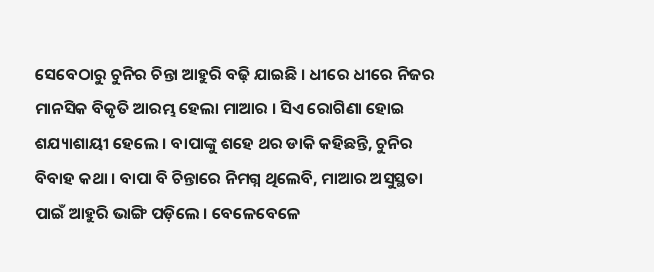ସେବେଠାରୁ ଚୁନିର ଚିନ୍ତା ଆହୁରି ବଢ଼ି ଯାଇଛି । ଧୀରେ ଧୀରେ ନିଜର ମାନସିକ ବିକୃତି ଆରମ୍ଭ ହେଲା ମାଆର । ସିଏ ରୋଗିଣା ହୋଇ ଶଯ୍ୟାଶାୟୀ ହେଲେ । ବାପାଙ୍କୁ ଶହେ ଥର ଡାକି କହିଛନ୍ତି, ଚୁନିର ବିବାହ କଥା । ବାପା ବି ଚିନ୍ତାରେ ନିମଗ୍ନ ଥିଲେବି, ମାଆର ଅସୁସ୍ଥତା ପାଇଁ ଆହୁରି ଭାଙ୍ଗି ପଡ଼ିଲେ । ବେଳେବେଳେ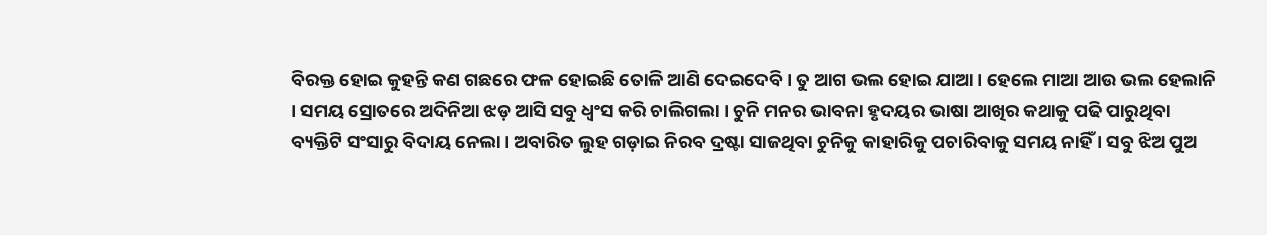ବିରକ୍ତ ହୋଇ କୁହନ୍ତି କଣ ଗଛରେ ଫଳ ହୋଇଛି ତୋଳି ଆଣି ଦେଇଦେବି । ତୁ ଆଗ ଭଲ ହୋଇ ଯାଆ । ହେଲେ ମାଆ ଆଉ ଭଲ ହେଲାନି । ସମୟ ସ୍ରୋତରେ ଅଦିନିଆ ଝଡ଼ ଆସି ସବୁ ଧ୍ୱଂସ କରି ଚାଲିଗଲା । ଚୁନି ମନର ଭାବନା ହୃଦୟର ଭାଷା ଆଖିର କଥାକୁ ପଢି ପାରୁଥିବା ବ୍ୟକ୍ତିଟି ସଂସାରୁ ବିଦାୟ ନେଲା । ଅବାରିତ ଲୁହ ଗଡ଼ାଇ ନିରବ ଦ୍ରଷ୍ଟା ସାଜଥିବା ଚୁନିକୁ କାହାରିକୁ ପଚାରିବାକୁ ସମୟ ନାହିଁ । ସବୁ ଝିଅ ପୁଅ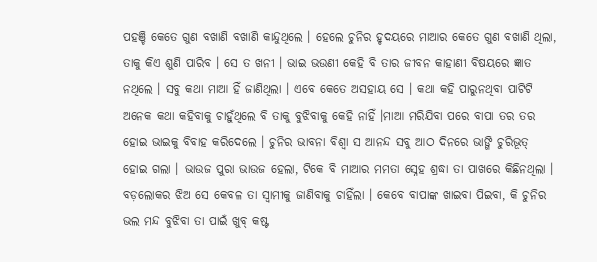ପହଞ୍ଚି କେତେ ଗୁଣ ବଖାଣି ବଖାଣି କାନ୍ଦୁଥିଲେ । ହେଲେ ଚୁନିର ହୃଦୟରେ ମାଆର କେତେ ଗୁଣ ବଖାଣି ଥିଲା, ତାକୁ କିଏ ଶୁଣି ପାରିବ । ସେ ତ ଖନୀ । ଭାଇ ଭଉଣୀ କେହି ବି ତାର ଜୀବନ କାହାଣୀ ବିଷୟରେ ଜ୍ଞାତ ନଥିଲେ । ସବୁ କଥା ମାଆ ହିଁ ଜାଣିଥିଲା । ଏବେ କେତେ ଅସହାୟ ସେ । କଥା କହି ପାରୁନଥିବା ପାଟିଟି ଅନେକ କଥା କହିବାକୁ ଚାହୁଁଥିଲେ ବି ତାକୁ ବୁଝିବାକୁ କେହି ନାହିଁ ।ମାଆ ମରିଯିବା ପରେ ବାପା ତର ତର ହୋଇ ଭାଇକୁ ବିବାହ କରିଦେଲେ । ଚୁନିର ଭାବନା ବିଶ୍ୱା ସ ଆନନ୍ଦ ସବୁ ଆଠ ଦିନରେ ଭାଙ୍ଗି ଚୁରିଭୂତ୍ ହୋଇ ଗଲା । ଭାଉଜ ପୁରା ଭାଉଜ ହେଲା, ଟିକେ ବି ମାଆର ମମତା ସ୍ନେହ ଶ୍ରଦ୍ଧା ତା ପାଖରେ କିଛିନଥିଲା । ବଡ଼ଲୋକର ଝିଅ ସେ କେବଳ ତା ସ୍ୱାମୀକୁ ଜାଣିବାକୁ ଚାହିଁଲା । କେବେ ବାପାଙ୍କ ଖାଇବା ପିଇବା, କି ଚୁନିର ଭଲ ମନ୍ଦ ବୁଝିବା ତା ପାଇଁ ଖୁବ୍ କଷ୍ଟ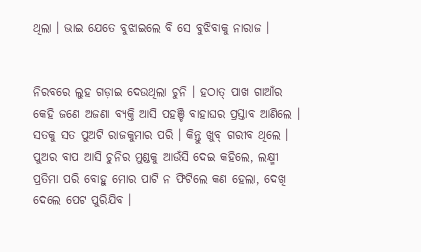ଥିଲା । ଭାଇ ଯେତେ ବୁଝାଇଲେ ବି ସେ ବୁଝିବାକୁ ନାରାଜ ।


ନିରବରେ ଲୁହ ଗଡ଼ାଇ ଦେଉଥିଲା ଚୁନି । ହଠାତ୍ ପାଖ ଗାଆଁର କେହି ଜଣେ ଅଜଣା ବ୍ୟକ୍ତି ଆସି ପହଞ୍ଚି ବାହାଘର ପ୍ରସ୍ତାବ ଆଣିଲେ । ସତକୁ ସତ ପୁଅଟି ରାଜକୁମାର ପରି । କିନ୍ତୁ ଖୁବ୍ ଗରୀବ ଥିଲେ । ପୁଅର ବାପ ଆସି ଚୁନିର ମୁଣ୍ଡକୁ ଆଉଁସି ଦେଇ କହିଲେ, ଲକ୍ଷ୍ମୀ ପ୍ରତିମା ପରି ବୋହୁ ମୋର ପାଟି ନ ଫିଟିଲେ କଣ ହେଲା, ଦେଖି ଦେଲେ ପେଟ ପୁରିଯିବ ।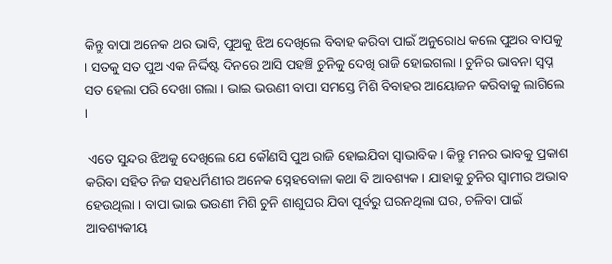କିନ୍ତୁ ବାପା ଅନେକ ଥର ଭାବି, ପୁଅକୁ ଝିଅ ଦେଖିଲେ ବିବାହ କରିବା ପାଇଁ ଅନୁରୋଧ କଲେ ପୁଅର ବାପକୁ । ସତକୁ ସତ ପୁଅ ଏକ ନିର୍ଦ୍ଦିଷ୍ଟ ଦିନରେ ଆସି ପହଞ୍ଚି ଚୁନିକୁ ଦେଖି ରାଜି ହୋଇଗଲା । ଚୁନିର ଭାବନା ସ୍ୱପ୍ନ ସତ ହେଲା ପରି ଦେଖା ଗଲା । ଭାଇ ଭଉଣୀ ବାପା ସମସ୍ତେ ମିଶି ବିବାହର ଆୟୋଜନ କରିବାକୁ ଲାଗିଲେ ।

 ଏତେ ସୁନ୍ଦର ଝିଅକୁ ଦେଖିଲେ ଯେ କୌଣସି ପୁଅ ରାଜି ହୋଇଯିବା ସ୍ଵାଭାବିକ । କିନ୍ତୁ ମନର ଭାବକୁ ପ୍ରକାଶ କରିବା ସହିତ ନିଜ ସହଧର୍ମିଣୀର ଅନେକ ସ୍ନେହବୋଳା କଥା ବି ଆବଶ୍ୟକ । ଯାହାକୁ ଚୁନିର ସ୍ୱାମୀର ଅଭାବ ହେଉଥିଲା । ବାପା ଭାଇ ଭଉଣୀ ମିଶି ଚୁନି ଶାଶୁଘର ଯିବା ପୂର୍ବରୁ ଘରନଥିଲା ଘର, ଚଳିବା ପାଇଁ ଆବଶ୍ୟକୀୟ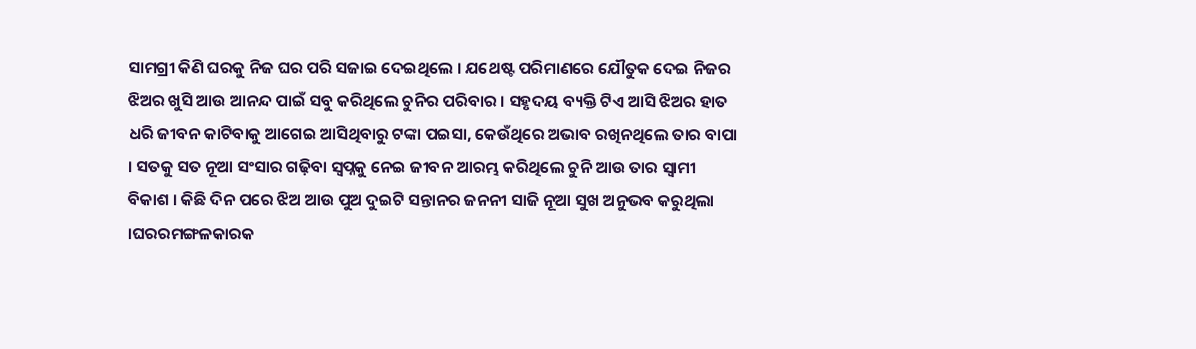ସାମଗ୍ରୀ କିଣି ଘରକୁ ନିଜ ଘର ପରି ସଜାଇ ଦେଇଥିଲେ । ଯଥେଷ୍ଟ ପରିମାଣରେ ଯୌତୁକ ଦେଇ ନିଜର ଝିଅର ଖୁସି ଆଉ ଆନନ୍ଦ ପାଇଁ ସବୁ କରିଥିଲେ ଚୁନିର ପରିବାର । ସହୃଦୟ ବ୍ୟକ୍ତି ଟିଏ ଆସି ଝିଅର ହାତ ଧରି ଜୀବନ କାଟିବାକୁ ଆଗେଇ ଆସିଥିବାରୁ ଟଙ୍କା ପଇସା, କେଉଁଥିରେ ଅଭାବ ରଖିନଥିଲେ ତାର ବାପା । ସତକୁ ସତ ନୂଆ ସଂସାର ଗଢ଼ିବା ସ୍ୱପ୍ନକୁ ନେଇ ଜୀବନ ଆରମ୍ଭ କରିଥିଲେ ଚୁନି ଆଉ ତାର ସ୍ୱାମୀ ବିକାଶ । କିଛି ଦିନ ପରେ ଝିଅ ଆଉ ପୁଅ ଦୁଇଟି ସନ୍ତାନର ଜନନୀ ସାଜି ନୂଆ ସୁଖ ଅନୁଭବ କରୁଥିଲା ।ଘରରମଙ୍ଗଳକାରକ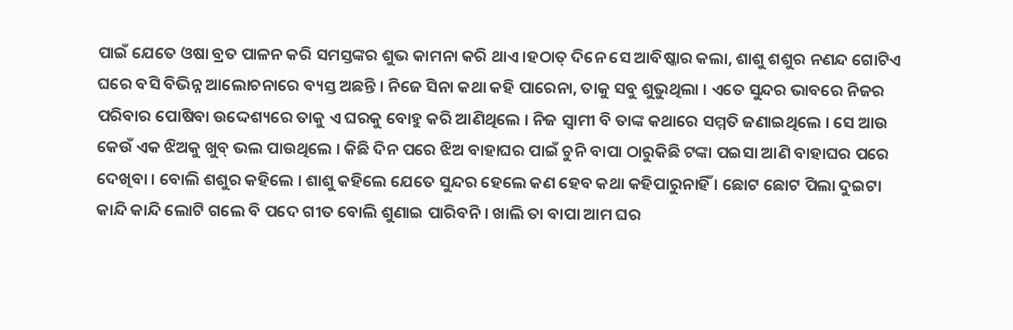ପାଇଁ ଯେତେ ଓଷା ବ୍ରତ ପାଳନ କରି ସମସ୍ତଙ୍କର ଶୁଭ କାମନା କରି ଥାଏ ।ହଠାତ୍ ଦିନେ ସେ ଆବିଷ୍କାର କଲା, ଶାଶୁ ଶଶୁର ନଣନ୍ଦ ଗୋଟିଏ ଘରେ ବସି ବିଭିନ୍ନ ଆଲୋଚନାରେ ବ୍ୟସ୍ତ ଅଛନ୍ତି । ନିଜେ ସିନା କଥା କହି ପାରେନା, ତାକୁ ସବୁ ଶୁଭୁଥିଲା । ଏତେ ସୁନ୍ଦର ଭାବରେ ନିଜର ପରିବାର ପୋଷିବା ଉଦ୍ଦେଶ୍ୟରେ ତାକୁ ଏ ଘରକୁ ବୋହୁ କରି ଆଣିଥିଲେ । ନିଜ ସ୍ୱାମୀ ବି ତାଙ୍କ କଥାରେ ସମ୍ମତି ଜଣାଇଥିଲେ । ସେ ଆଉ କେଉଁ ଏକ ଝିଅକୁ ଖୁବ୍ ଭଲ ପାଉଥିଲେ । କିଛି ଦିନ ପରେ ଝିଅ ବାହାଘର ପାଇଁ ଚୁନି ବାପା ଠାରୁକିଛି ଟଙ୍କା ପଇସା ଆଣି ବାହାଘର ପରେ ଦେଖିବା । ବୋଲି ଶଶୁର କହିଲେ । ଶାଶୁ କହିଲେ ଯେତେ ସୁନ୍ଦର ହେଲେ କଣ ହେବ କଥା କହିପାରୁନାହିଁ । ଛୋଟ ଛୋଟ ପିଲା ଦୁଇଟା କାନ୍ଦି କାନ୍ଦି ଲୋଟି ଗଲେ ବି ପଦେ ଗୀତ ବୋଲି ଶୁଣାଇ ପାରିବନି । ଖାଲି ତା ବାପା ଆମ ଘର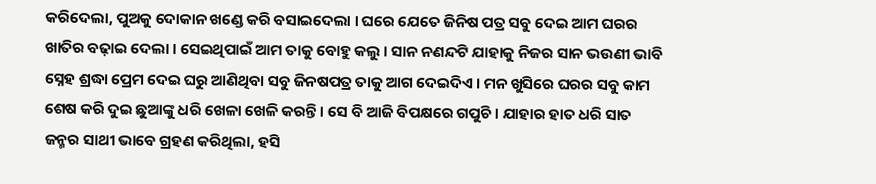କରିଦେଲା, ପୁଅକୁ ଦୋକାନ ଖଣ୍ଡେ କରି ବସାଇଦେଲା । ଘରେ ଯେତେ ଜିନିଷ ପତ୍ର ସବୁ ଦେଇ ଆମ ଘରର ଖାତିର ବଢ଼ାଇ ଦେଲା । ସେଇଥିପାଇଁ ଆମ ତାକୁ ବୋହୁ କଲୁ । ସାନ ନଣନ୍ଦଟି ଯାହାକୁ ନିଜର ସାନ ଭଉଣୀ ଭାବି ସ୍ନେହ ଶ୍ରଦ୍ଧା ପ୍ରେମ ଦେଇ ଘରୁ ଆଣିଥିବା ସବୁ ଜିନଷପତ୍ର ତାକୁ ଆଗ ଦେଇଦିଏ । ମନ ଖୁସିରେ ଘରର ସବୁ କାମ ଶେଷ କରି ଦୁଇ ଛୁଆଙ୍କୁ ଧରି ଖେଳା ଖେଳି କରନ୍ତି । ସେ ବି ଆଜି ବିପକ୍ଷରେ ଗପୁଚି । ଯାହାର ହାତ ଧରି ସାତ ଜନ୍ମର ସାଥୀ ଭାବେ ଗ୍ରହଣ କରିଥିଲା, ହସି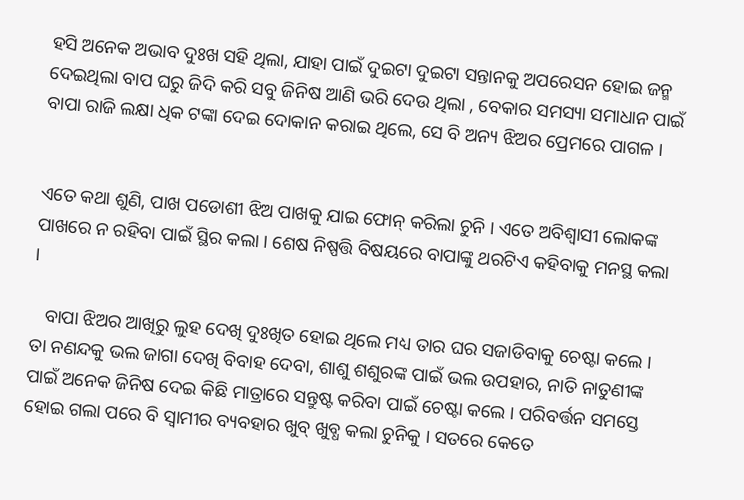ହସି ଅନେକ ଅଭାବ ଦୁଃଖ ସହି ଥିଲା, ଯାହା ପାଇଁ ଦୁଇଟା ଦୁଇଟା ସନ୍ତାନକୁ ଅପରେସନ ହୋଇ ଜନ୍ମ ଦେଇଥିଲା ବାପ ଘରୁ ଜିଦି କରି ସବୁ ଜିନିଷ ଆଣି ଭରି ଦେଉ ଥିଲା , ବେକାର ସମସ୍ୟା ସମାଧାନ ପାଇଁ ବାପା ରାଜି ଲକ୍ଷା ଧିକ ଟଙ୍କା ଦେଇ ଦୋକାନ କରାଇ ଥିଲେ, ସେ ବି ଅନ୍ୟ ଝିଅର ପ୍ରେମରେ ପାଗଳ ।


ଏତେ କଥା ଶୁଣି, ପାଖ ପଡୋଶୀ ଝିଅ ପାଖକୁ ଯାଇ ଫୋନ୍ କରିଲା ଚୁନି । ଏତେ ଅବିଶ୍ୱାସୀ ଲୋକଙ୍କ ପାଖରେ ନ ରହିବା ପାଇଁ ସ୍ଥିର କଲା । ଶେଷ ନିଷ୍ପତ୍ତି ବିଷୟରେ ବାପାଙ୍କୁ ଥରଟିଏ କହିବାକୁ ମନସ୍ଥ କଲା ।

   ବାପା ଝିଅର ଆଖିରୁ ଲୁହ ଦେଖି ଦୁଃଖିତ ହୋଇ ଥିଲେ ମଧ୍ୟ ତାର ଘର ସଜାଡିବାକୁ ଚେଷ୍ଟା କଲେ । ତା ନଣନ୍ଦକୁ ଭଲ ଜାଗା ଦେଖି ବିବାହ ଦେବା, ଶାଶୁ ଶଶୁରଙ୍କ ପାଇଁ ଭଲ ଉପହାର, ନାତି ନାତୁଣୀଙ୍କ ପାଇଁ ଅନେକ ଜିନିଷ ଦେଇ କିଛି ମାତ୍ରାରେ ସନ୍ତୁଷ୍ଟ କରିବା ପାଇଁ ଚେଷ୍ଟା କଲେ । ପରିବର୍ତ୍ତନ ସମସ୍ତେ ହୋଇ ଗଲା ପରେ ବି ସ୍ୱାମୀର ବ୍ୟବହାର ଖୁବ୍ ଖୁବ୍ଧ କଲା ଚୁନିକୁ । ସତରେ କେତେ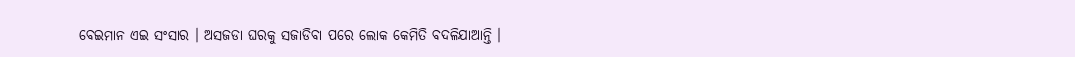ବେଇମାନ ଏଇ ସଂସାର । ଅସଜଡା ଘରକୁ ସଜାଡିବା ପରେ ଲୋକ କେମିତି ବଦଳିଯାଆନ୍ତି ।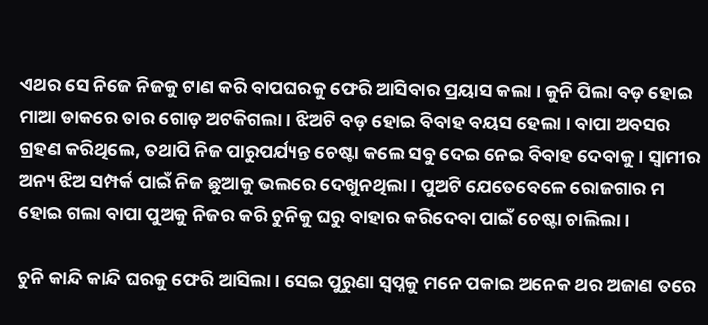ଏଥର ସେ ନିଜେ ନିଜକୁ ଟାଣ କରି ବାପଘରକୁ ଫେରି ଆସିବାର ପ୍ରୟାସ କଲା । କୁନି ପିଲା ବଡ଼ ହୋଇ ମାଆ ଡାକରେ ତାର ଗୋଡ଼ ଅଟକିଗଲା । ଝିଅଟି ବଡ଼ ହୋଇ ବିବାହ ବୟସ ହେଲା । ବାପା ଅବସର ଗ୍ରହଣ କରିଥିଲେ, ତଥାପି ନିଜ ପାରୁପର୍ଯ୍ୟନ୍ତ ଚେଷ୍ଟା କଲେ ସବୁ ଦେଇ ନେଇ ବିବାହ ଦେବାକୁ । ସ୍ୱାମୀର ଅନ୍ୟ ଝିଅ ସମ୍ପର୍କ ପାଇଁ ନିଜ ଛୁଆକୁ ଭଲରେ ଦେଖୁନଥିଲା । ପୁଅଟି ଯେତେବେଳେ ରୋଜଗାର ମ ହୋଇ ଗଲା ବାପା ପୁଅକୁ ନିଜର କରି ଚୁନିକୁ ଘରୁ ବାହାର କରିଦେବା ପାଇଁ ଚେଷ୍ଟା ଚାଲିଲା ।

ଚୁନି କାନ୍ଦି କାନ୍ଦି ଘରକୁ ଫେରି ଆସିଲା । ସେଇ ପୁରୁଣା ସ୍ୱପ୍ନକୁ ମନେ ପକାଇ ଅନେକ ଥର ଅଜାଣ ତରେ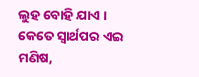ଲୁହ ବୋହି ଯାଏ । କେତେ ସ୍ୱାର୍ଥପର ଏଇ ମଣିଷ,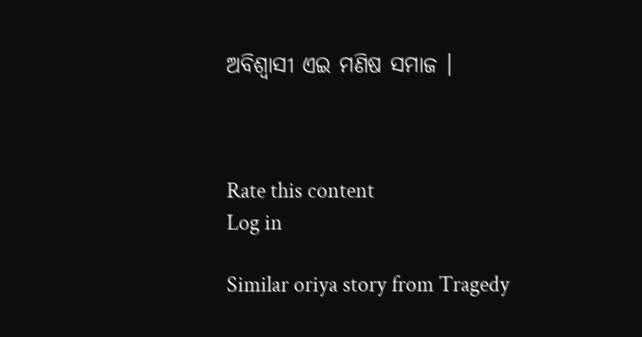ଅବିଶ୍ୱାସୀ ଏଇ ମଣିଷ ସମାଜ ।



Rate this content
Log in

Similar oriya story from Tragedy